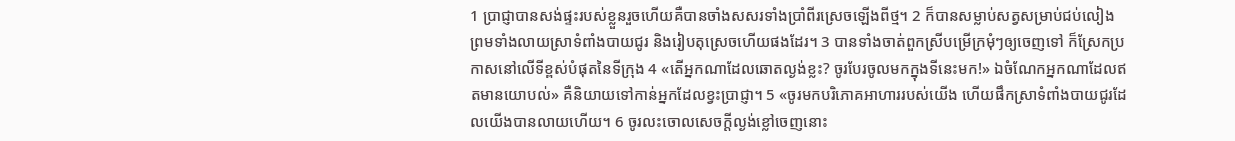1 ប្រាជ្ញាបានសង់ផ្ទះរបស់ខ្លួនរួចហើយគឺបានចាំងសសរទាំងប្រាំពីរស្រេចឡើងពីថ្ម។ 2 ក៏បានសម្លាប់សត្វសម្រាប់ជប់លៀង ព្រមទាំងលាយស្រាទំពាំងបាយជូរ និងរៀបតុស្រេចហើយផងដែរ។ 3 បានទាំងចាត់ពួកស្រីបម្រើក្រមុំៗឲ្យចេញទៅ ក៏ស្រែកប្រកាសនៅលើទីខ្ពស់បំផុតនៃទីក្រុង 4 «តើអ្នកណាដែលឆោតល្ងង់ខ្លះ? ចូរបែរចូលមកក្នុងទីនេះមក!» ឯចំណែកអ្នកណាដែលឥតមានយោបល់» គឺនិយាយទៅកាន់អ្នកដែលខ្វះប្រាជ្ញា។ 5 «ចូរមកបរិភោគអាហាររបស់យើង ហើយផឹកស្រាទំពាំងបាយជូរដែលយើងបានលាយហើយ។ 6 ចូរលះចោលសេចក្ដីល្ងង់ខ្លៅចេញនោះ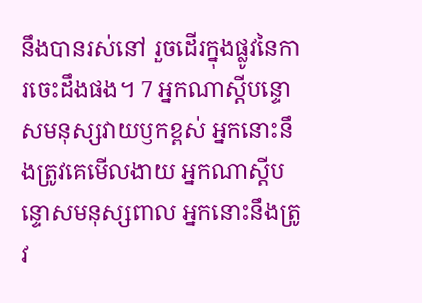នឹងបានរស់នៅ រួចដើរក្នុងផ្លូវនៃការចេះដឹងផង។ 7 អ្នកណាស្ដីបន្ទោសមនុស្សវាយឫកខ្ពស់ អ្នកនោះនឹងត្រូវគេមើលងាយ អ្នកណាស្ដីបន្ទោសមនុស្សពាល អ្នកនោះនឹងត្រូវ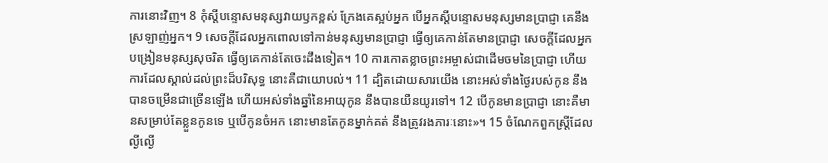ការនោះវិញ។ 8 កុំស្ដីបន្ទោសមនុស្សវាយឫកខ្ពស់ ក្រែងគេស្អប់អ្នក បើអ្នកស្ដីបន្ទោសមនុស្សមានប្រាជ្ញា គេនឹងស្រឡាញ់អ្នក។ 9 សេចក្ដីដែលអ្នកពោលទៅកាន់មនុស្សមានប្រាជ្ញា ធ្វើឲ្យគេកាន់តែមានប្រាជ្ញា សេចក្ដីដែលអ្នកបង្រៀនមនុស្សសុចរិត ធ្វើឲ្យគេកាន់តែចេះដឹងទៀត។ 10 ការកោតខ្លាចព្រះអម្ចាស់ជាដើមចមនៃប្រាជ្ញា ហើយការដែលស្គាល់ដល់ព្រះដ៏បរិសុទ្ធ នោះគឺជាយោបល់។ 11 ដ្បិតដោយសារយើង នោះអស់ទាំងថ្ងៃរបស់កូន នឹងបានចម្រើនជាច្រើនឡើង ហើយអស់ទាំងឆ្នាំនៃអាយុកូន នឹងបានយឺនយូរទៅ។ 12 បើកូនមានប្រាជ្ញា នោះគឺមានសម្រាប់តែខ្លួនកូនទេ ឬបើកូនចំអក នោះមានតែកូនម្នាក់គត់ នឹងត្រូវរងភារៈនោះ»។ 15 ចំណែកពួកស្ត្រីដែលល្ងីល្ងើ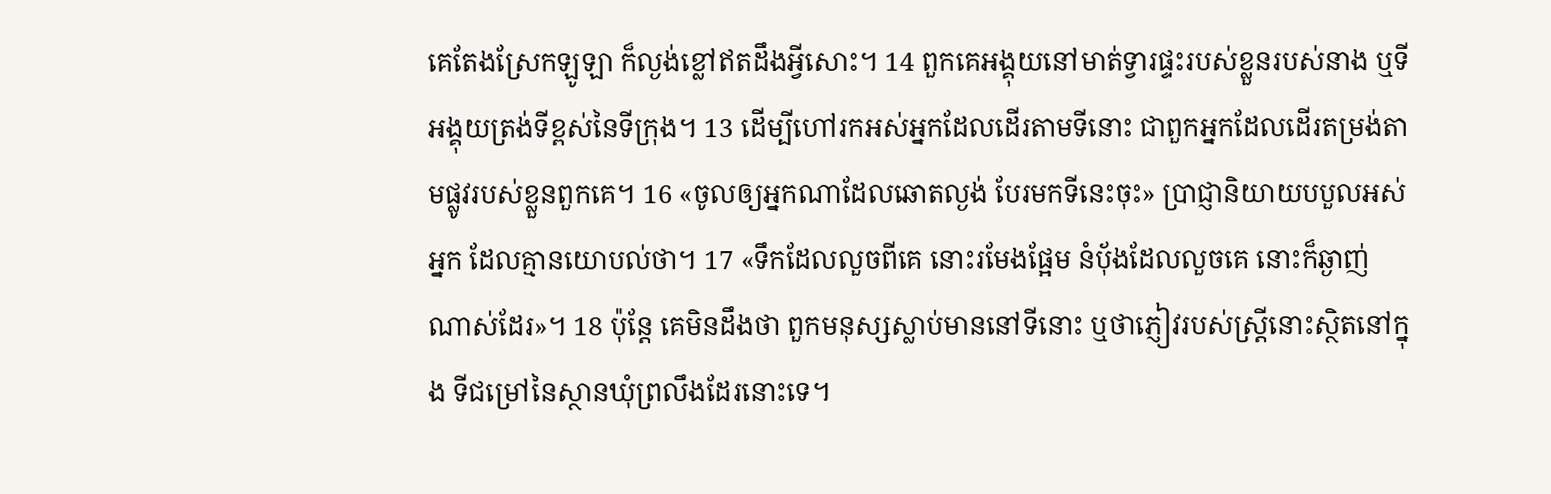គេតែងស្រែកឡូឡា ក៏ល្ងង់ខ្លៅឥតដឹងអ្វីសោះ។ 14 ពួកគេអង្គុយនៅមាត់ទ្វារផ្ទះរបស់ខ្លួនរបស់នាង ឬទីអង្គុយត្រង់ទីខ្ពស់នៃទីក្រុង។ 13 ដើម្បីហៅរកអស់អ្នកដែលដើរតាមទីនោះ ជាពួកអ្នកដែលដើរតម្រង់តាមផ្លូវរបស់ខ្លួនពួកគេ។ 16 «ចូលឲ្យអ្នកណាដែលឆោតល្ងង់ បែរមកទីនេះចុះ» ប្រាជ្ញានិយាយបបួលអស់អ្នក ដែលគ្មានយោបល់ថា។ 17 «ទឹកដែលលួចពីគេ នោះរមែងផ្អែម នំប័ុងដែលលួចគេ នោះក៏ឆ្ងាញ់ណាស់ដែរ»។ 18 ប៉ុន្តែ គេមិនដឹងថា ពួកមនុស្សស្លាប់មាននៅទីនោះ ឬថាភ្ញៀវរបស់ស្ត្រីនោះស្ថិតនៅក្នុង ទីជម្រៅនៃស្ថានឃុំព្រលឹងដែរនោះទេ។